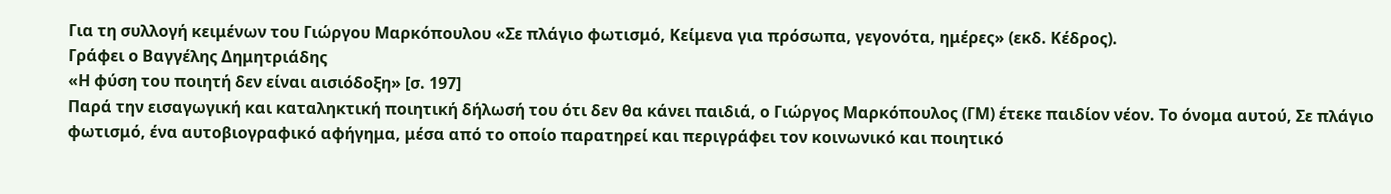Για τη συλλογή κειμένων του Γιώργου Μαρκόπουλου «Σε πλάγιο φωτισμό, Κείμενα για πρόσωπα, γεγονότα, ημέρες» (εκδ. Κέδρος).
Γράφει ο Βαγγέλης Δημητριάδης
«Η φύση του ποιητή δεν είναι αισιόδοξη» [σ. 197]
Παρά την εισαγωγική και καταληκτική ποιητική δήλωσή του ότι δεν θα κάνει παιδιά, ο Γιώργος Μαρκόπουλος (ΓΜ) έτεκε παιδίον νέον. Το όνομα αυτού, Σε πλάγιο φωτισμό, ένα αυτοβιογραφικό αφήγημα, μέσα από το οποίο παρατηρεί και περιγράφει τον κοινωνικό και ποιητικό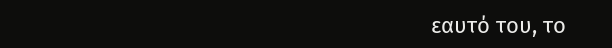εαυτό του, το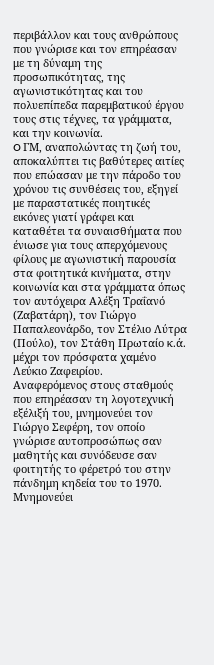περιβάλλον και τους ανθρώπους που γνώρισε και τον επηρέασαν με τη δύναμη της προσωπικότητας, της αγωνιστικότητας και του πολυεπίπεδα παρεμβατικού έργου τους στις τέχνες, τα γράμματα, και την κοινωνία.
O ΓΜ, αναπολώντας τη ζωή του, αποκαλύπτει τις βαθύτερες αιτίες που επώασαν με την πάροδο του χρόνου τις συνθέσεις του, εξηγεί με παραστατικές ποιητικές εικόνες γιατί γράφει και καταθέτει τα συναισθήματα που ένιωσε για τους απερχόμενους φίλους με αγωνιστική παρουσία στα φοιτητικά κινήματα, στην κοινωνία και στα γράμματα όπως τον αυτόχειρα Αλέξη Τραΐανό (Ζαβατάρη), τον Γιώργο Παπαλεονάρδο, τον Στέλιο Λύτρα (Πούλο), τον Στάθη Πρωταίο κ.ά. μέχρι τον πρόσφατα χαμένο Λεύκιο Ζαφειρίου.
Αναφερόμενος στους σταθμούς που επηρέασαν τη λογοτεχνική εξέλιξή του, μνημονεύει τον Γιώργο Σεφέρη, τον οποίο γνώρισε αυτοπροσώπως σαν μαθητής και συνόδευσε σαν φοιτητής το φέρετρό του στην πάνδημη κηδεία του το 1970. Μνημονεύει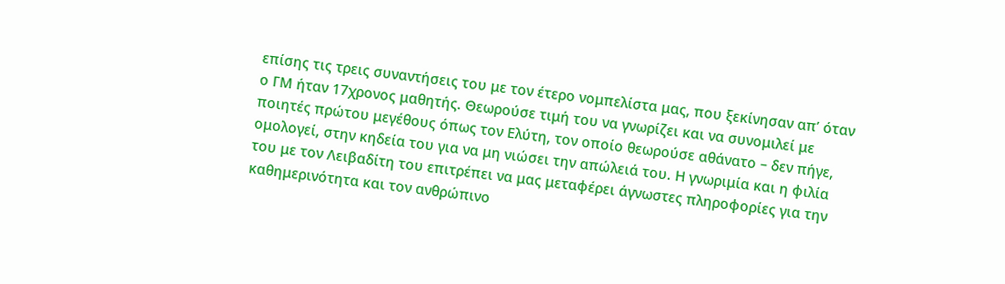επίσης τις τρεις συναντήσεις του με τον έτερο νομπελίστα μας, που ξεκίνησαν απ’ όταν ο ΓΜ ήταν 17χρονος μαθητής. Θεωρούσε τιμή του να γνωρίζει και να συνομιλεί με ποιητές πρώτου μεγέθους όπως τον Ελύτη, τον οποίο θεωρούσε αθάνατο – δεν πήγε, ομολογεί, στην κηδεία του για να μη νιώσει την απώλειά του. Η γνωριμία και η φιλία του με τον Λειβαδίτη του επιτρέπει να μας μεταφέρει άγνωστες πληροφορίες για την καθημερινότητα και τον ανθρώπινο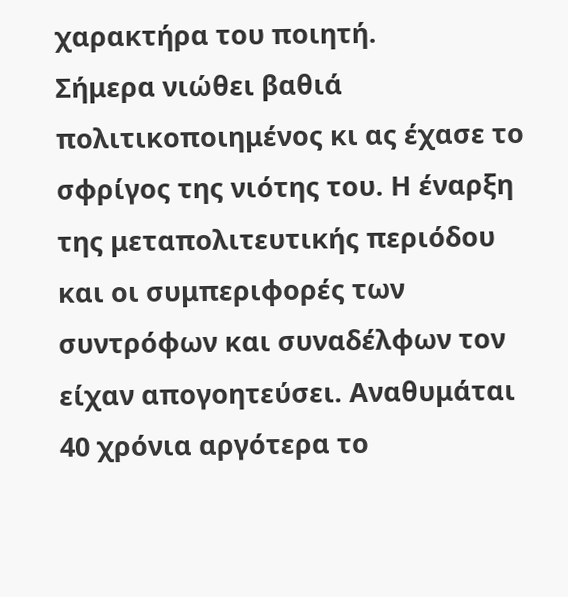χαρακτήρα του ποιητή.
Σήμερα νιώθει βαθιά πολιτικοποιημένος κι ας έχασε το σφρίγος της νιότης του. Η έναρξη της μεταπολιτευτικής περιόδου και οι συμπεριφορές των συντρόφων και συναδέλφων τον είχαν απογοητεύσει. Αναθυμάται 40 χρόνια αργότερα το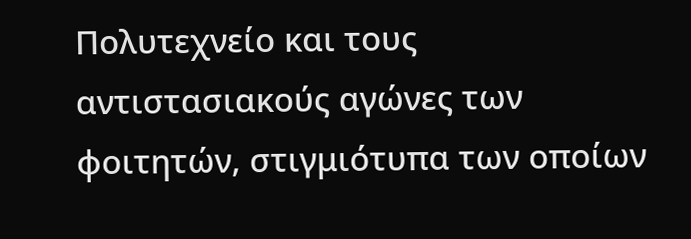Πολυτεχνείο και τους αντιστασιακούς αγώνες των φοιτητών, στιγμιότυπα των οποίων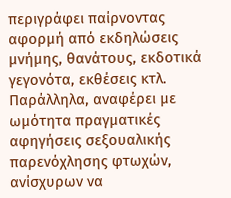περιγράφει παίρνοντας αφορμή από εκδηλώσεις μνήμης, θανάτους, εκδοτικά γεγονότα, εκθέσεις κτλ. Παράλληλα, αναφέρει με ωμότητα πραγματικές αφηγήσεις σεξουαλικής παρενόχλησης φτωχών, ανίσχυρων να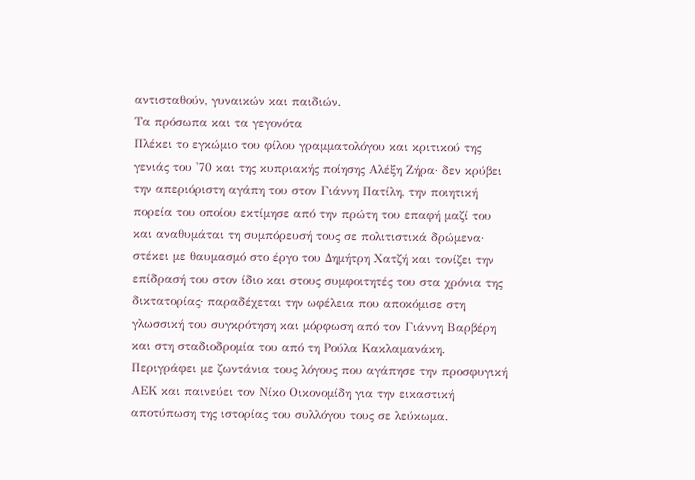αντισταθούν, γυναικών και παιδιών.
Τα πρόσωπα και τα γεγονότα
Πλέκει το εγκώμιο του φίλου γραμματολόγου και κριτικού της γενιάς του '70 και της κυπριακής ποίησης Αλέξη Ζήρα· δεν κρύβει την απεριόριστη αγάπη του στον Γιάννη Πατίλη, την ποιητική πορεία του οποίου εκτίμησε από την πρώτη του επαφή μαζί του και αναθυμάται τη συμπόρευσή τους σε πολιτιστικά δρώμενα· στέκει με θαυμασμό στο έργο του Δημήτρη Χατζή και τονίζει την επίδρασή του στον ίδιο και στους συμφοιτητές του στα χρόνια της δικτατορίας· παραδέχεται την ωφέλεια που αποκόμισε στη γλωσσική του συγκρότηση και μόρφωση από τον Γιάννη Βαρβέρη και στη σταδιοδρομία του από τη Ρούλα Κακλαμανάκη. Περιγράφει με ζωντάνια τους λόγους που αγάπησε την προσφυγική ΑΕΚ και παινεύει τον Νίκο Οικονομίδη για την εικαστική αποτύπωση της ιστορίας του συλλόγου τους σε λεύκωμα.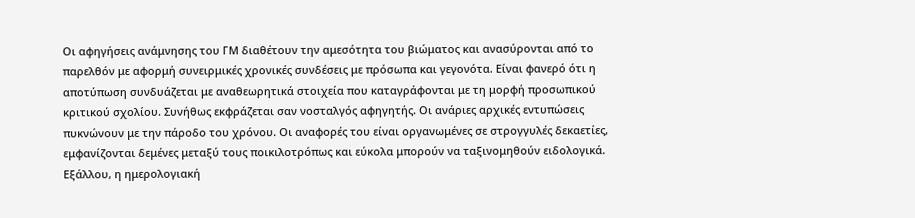Οι αφηγήσεις ανάμνησης του ΓΜ διαθέτουν την αμεσότητα του βιώματος και ανασύρονται από το παρελθόν με αφορμή συνειρμικές χρονικές συνδέσεις με πρόσωπα και γεγονότα. Είναι φανερό ότι η αποτύπωση συνδυάζεται με αναθεωρητικά στοιχεία που καταγράφονται με τη μορφή προσωπικού κριτικού σχολίου. Συνήθως εκφράζεται σαν νοσταλγός αφηγητής. Οι ανάριες αρχικές εντυπώσεις πυκνώνουν με την πάροδο του χρόνου. Οι αναφορές του είναι οργανωμένες σε στρογγυλές δεκαετίες, εμφανίζονται δεμένες μεταξύ τους ποικιλοτρόπως και εύκολα μπορούν να ταξινομηθούν ειδολογικά. Εξάλλου, η ημερολογιακή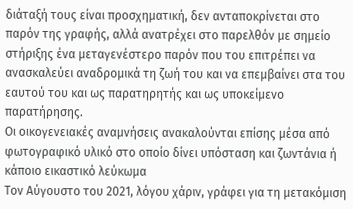διάταξή τους είναι προσχηματική, δεν ανταποκρίνεται στο παρόν της γραφής, αλλά ανατρέχει στο παρελθόν με σημείο στήριξης ένα μεταγενέστερο παρόν που του επιτρέπει να ανασκαλεύει αναδρομικά τη ζωή του και να επεμβαίνει στα του εαυτού του και ως παρατηρητής και ως υποκείμενο παρατήρησης.
Οι οικογενειακές αναμνήσεις ανακαλούνται επίσης μέσα από φωτογραφικό υλικό στο οποίο δίνει υπόσταση και ζωντάνια ή κάποιο εικαστικό λεύκωμα
Τον Αύγουστο του 2021, λόγου χάριν, γράφει για τη μετακόμιση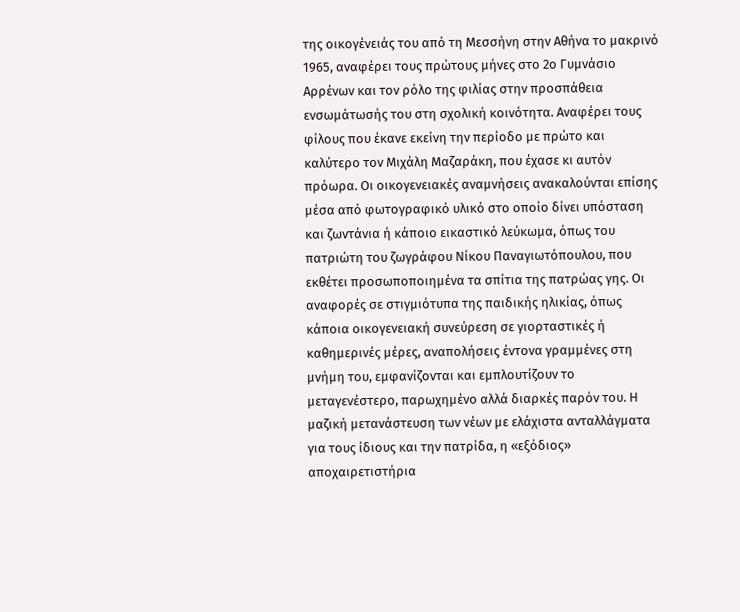της οικογένειάς του από τη Μεσσήνη στην Αθήνα το μακρινό 1965, αναφέρει τους πρώτους μήνες στο 2ο Γυμνάσιο Αρρένων και τον ρόλο της φιλίας στην προσπάθεια ενσωμάτωσής του στη σχολική κοινότητα. Αναφέρει τους φίλους που έκανε εκείνη την περίοδο με πρώτο και καλύτερο τον Μιχάλη Μαζαράκη, που έχασε κι αυτόν πρόωρα. Οι οικογενειακές αναμνήσεις ανακαλούνται επίσης μέσα από φωτογραφικό υλικό στο οποίο δίνει υπόσταση και ζωντάνια ή κάποιο εικαστικό λεύκωμα, όπως του πατριώτη του ζωγράφου Νίκου Παναγιωτόπουλου, που εκθέτει προσωποποιημένα τα σπίτια της πατρώας γης. Οι αναφορές σε στιγμιότυπα της παιδικής ηλικίας, όπως κάποια οικογενειακή συνεύρεση σε γιορταστικές ή καθημερινές μέρες, αναπολήσεις έντονα γραμμένες στη μνήμη του, εμφανίζονται και εμπλουτίζουν το μεταγενέστερο, παρωχημένο αλλά διαρκές παρόν του. Η μαζική μετανάστευση των νέων με ελάχιστα ανταλλάγματα για τους ίδιους και την πατρίδα, η «εξόδιος» αποχαιρετιστήρια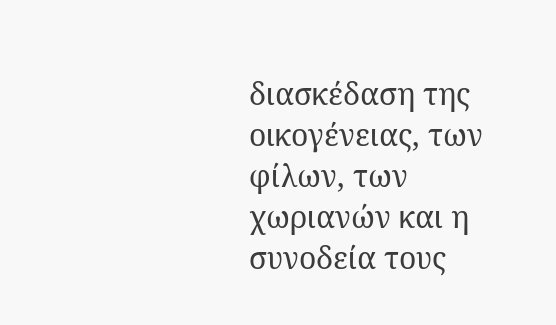διασκέδαση της οικογένειας, των φίλων, των χωριανών και η συνοδεία τους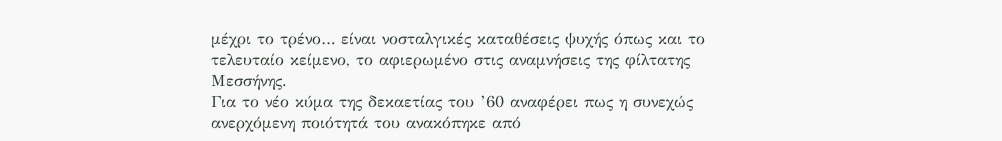μέχρι το τρένο… είναι νοσταλγικές καταθέσεις ψυχής όπως και το τελευταίο κείμενο, το αφιερωμένο στις αναμνήσεις της φίλτατης Μεσσήνης.
Για το νέο κύμα της δεκαετίας του ’60 αναφέρει πως η συνεχώς ανερχόμενη ποιότητά του ανακόπηκε από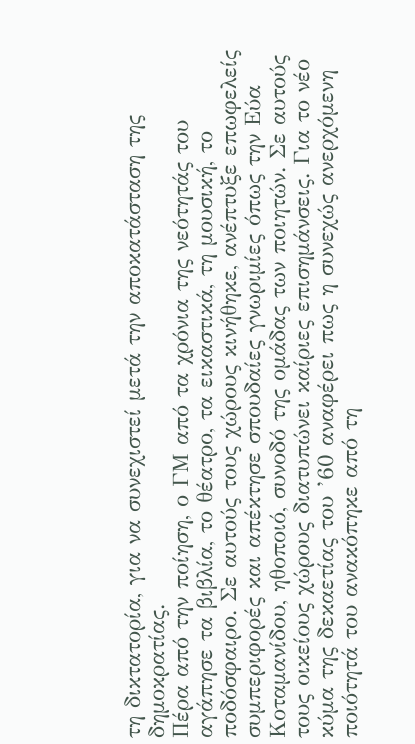τη δικτατορία, για να συνεχιστεί μετά την αποκατάσταση της δημοκρατίας.
Πέρα από την ποίηση, ο ΓΜ από τα χρόνια της νεότητάς του αγάπησε τα βιβλία, το θέατρο, τα εικαστικά, τη μουσική, το ποδόσφαιρο. Σε αυτούς τους χώρους κινήθηκε, ανέπτυξε επωφελείς συμπεριφορές και απέκτησε σπουδαίες γνωριμίες όπως την Εύα Κοταμανίδου, ηθοποιό, συνοδό της ομάδας των ποιητών. Σε αυτούς τους οικείους χώρους διατυπώνει καίριες επισημάνσεις. Για το νέο κύμα της δεκαετίας του ’60 αναφέρει πως η συνεχώς ανερχόμενη ποιότητά του ανακόπηκε από τη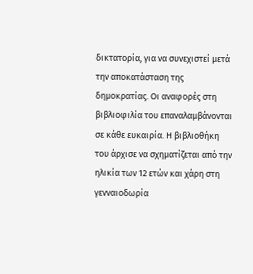δικτατορία, για να συνεχιστεί μετά την αποκατάσταση της δημοκρατίας. Οι αναφορές στη βιβλιοφιλία του επαναλαμβάνονται σε κάθε ευκαιρία. Η βιβλιοθήκη του άρχισε να σχηματίζεται από την ηλικία των 12 ετών και χάρη στη γενναιοδωρία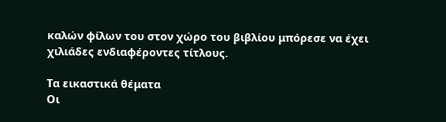καλών φίλων του στον χώρο του βιβλίου μπόρεσε να έχει χιλιάδες ενδιαφέροντες τίτλους.

Τα εικαστικά θέματα
Οι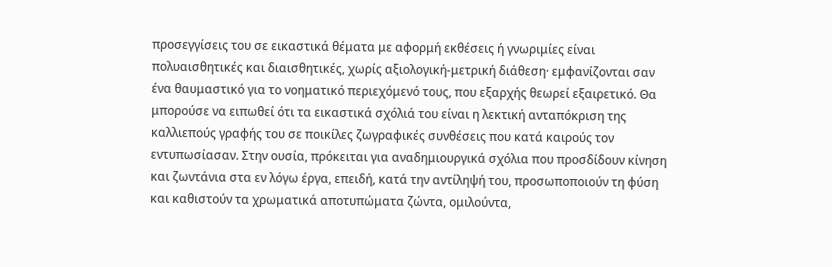προσεγγίσεις του σε εικαστικά θέματα με αφορμή εκθέσεις ή γνωριμίες είναι πολυαισθητικές και διαισθητικές, χωρίς αξιολογική-μετρική διάθεση· εμφανίζονται σαν ένα θαυμαστικό για το νοηματικό περιεχόμενό τους, που εξαρχής θεωρεί εξαιρετικό. Θα μπορούσε να ειπωθεί ότι τα εικαστικά σχόλιά του είναι η λεκτική ανταπόκριση της καλλιεπούς γραφής του σε ποικίλες ζωγραφικές συνθέσεις που κατά καιρούς τον εντυπωσίασαν. Στην ουσία, πρόκειται για αναδημιουργικά σχόλια που προσδίδουν κίνηση και ζωντάνια στα εν λόγω έργα, επειδή, κατά την αντίληψή του, προσωποποιούν τη φύση και καθιστούν τα χρωματικά αποτυπώματα ζώντα, ομιλούντα,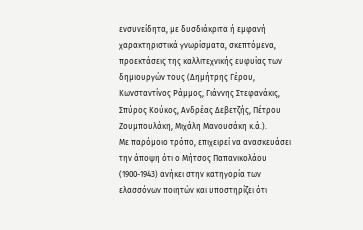ενσυνείδητα, με δυσδιάκριτα ή εμφανή χαρακτηριστικά γνωρίσματα, σκεπτόμενα, προεκτάσεις της καλλιτεχνικής ευφυίας των δημιουργών τους (Δημήτρης Γέρου, Κωνσταντίνος Ράμμος, Γιάννης Στεφανάκις, Σπύρος Κούκος, Ανδρέας Δεβετζής, Πέτρου Ζουμπουλάκη, Μιχάλη Μανουσάκη κ.ά.).
Με παρόμοιο τρόπο, επιχειρεί να ανασκευάσει την άποψη ότι ο Μήτσος Παπανικολάου (1900-1943) ανήκει στην κατηγορία των ελασσόνων ποιητών και υποστηρίζει ότι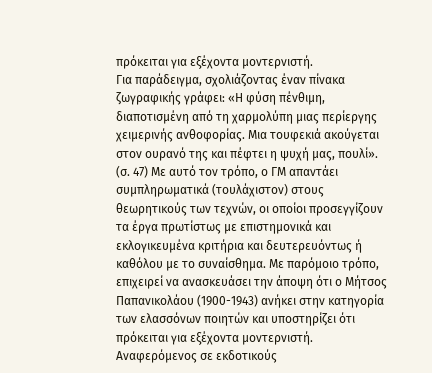πρόκειται για εξέχοντα μοντερνιστή.
Για παράδειγμα, σχολιάζοντας έναν πίνακα ζωγραφικής γράφει: «Η φύση πένθιμη, διαποτισμένη από τη χαρμολύπη μιας περίεργης χειμερινής ανθοφορίας. Μια τουφεκιά ακούγεται στον ουρανό της και πέφτει η ψυχή μας, πουλί». (σ. 47) Με αυτό τον τρόπο, ο ΓΜ απαντάει συμπληρωματικά (τουλάχιστον) στους θεωρητικούς των τεχνών, οι οποίοι προσεγγίζουν τα έργα πρωτίστως με επιστημονικά και εκλογικευμένα κριτήρια και δευτερευόντως ή καθόλου με το συναίσθημα. Με παρόμοιο τρόπο, επιχειρεί να ανασκευάσει την άποψη ότι ο Μήτσος Παπανικολάου (1900-1943) ανήκει στην κατηγορία των ελασσόνων ποιητών και υποστηρίζει ότι πρόκειται για εξέχοντα μοντερνιστή.
Αναφερόμενος σε εκδοτικούς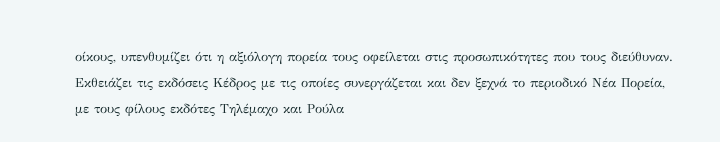οίκους, υπενθυμίζει ότι η αξιόλογη πορεία τους οφείλεται στις προσωπικότητες που τους διεύθυναν. Εκθειάζει τις εκδόσεις Κέδρος με τις οποίες συνεργάζεται και δεν ξεχνά το περιοδικό Νέα Πορεία, με τους φίλους εκδότες Τηλέμαχο και Ρούλα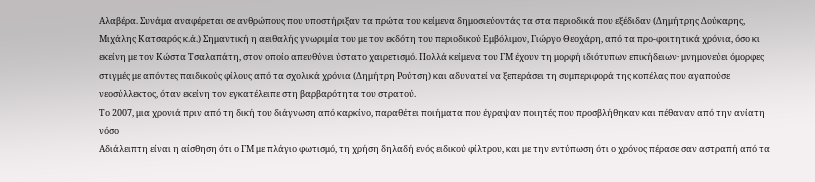Αλαβέρα. Συνάμα αναφέρεται σε ανθρώπους που υποστήριξαν τα πρώτα του κείμενα δημοσιεύοντάς τα στα περιοδικά που εξέδιδαν (Δημήτρης Δούκαρης, Μιχάλης Κατσαρός κ.ά.) Σημαντική η αειθαλής γνωριμία του με τον εκδότη του περιοδικού Εμβόλιμον, Γιώργο Θεοχάρη, από τα προ-φοιτητικά χρόνια, όσο κι εκείνη με τον Κώστα Τσαλαπάτη, στον οποίο απευθύνει ύστατο χαιρετισμό. Πολλά κείμενα του ΓΜ έχουν τη μορφή ιδιότυπων επικήδειων· μνημονεύει όμορφες στιγμές με απόντες παιδικούς φίλους από τα σχολικά χρόνια (Δημήτρη Ρούτση) και αδυνατεί να ξεπεράσει τη συμπεριφορά της κοπέλας που αγαπούσε νεοσύλλεκτος, όταν εκείνη τον εγκατέλειπε στη βαρβαρότητα του στρατού.
Το 2007, μια χρονιά πριν από τη δική του διάγνωση από καρκίνο, παραθέτει ποιήματα που έγραψαν ποιητές που προσβλήθηκαν και πέθαναν από την ανίατη νόσο
Αδιάλειπτη είναι η αίσθηση ότι ο ΓΜ με πλάγιο φωτισμό, τη χρήση δηλαδή ενός ειδικού φίλτρου, και με την εντύπωση ότι ο χρόνος πέρασε σαν αστραπή από τα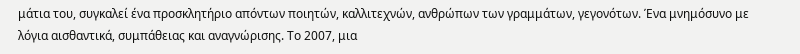μάτια του, συγκαλεί ένα προσκλητήριο απόντων ποιητών, καλλιτεχνών, ανθρώπων των γραμμάτων, γεγονότων. Ένα μνημόσυνο με λόγια αισθαντικά, συμπάθειας και αναγνώρισης. Το 2007, μια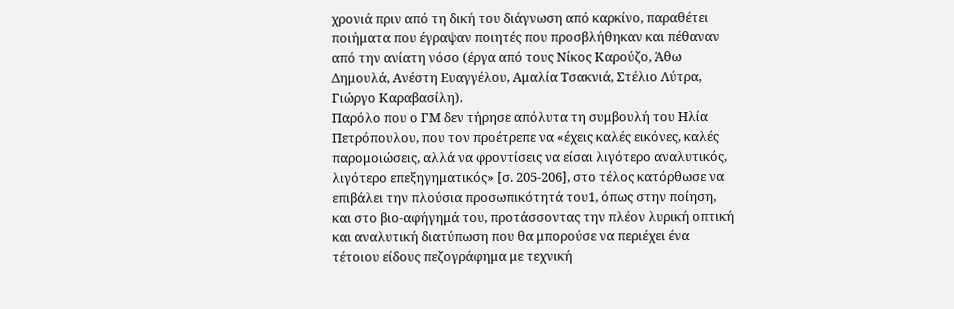χρονιά πριν από τη δική του διάγνωση από καρκίνο, παραθέτει ποιήματα που έγραψαν ποιητές που προσβλήθηκαν και πέθαναν από την ανίατη νόσο (έργα από τους Νίκος Καρούζο, Άθω Δημουλά, Ανέστη Ευαγγέλου, Αμαλία Τσακνιά, Στέλιο Λύτρα, Γιώργο Καραβασίλη).
Παρόλο που ο ΓΜ δεν τήρησε απόλυτα τη συμβουλή του Ηλία Πετρόπουλου, που τον προέτρεπε να «έχεις καλές εικόνες, καλές παρομοιώσεις, αλλά να φροντίσεις να είσαι λιγότερο αναλυτικός, λιγότερο επεξηγηματικός» [σ. 205-206], στο τέλος κατόρθωσε να επιβάλει την πλούσια προσωπικότητά του1, όπως στην ποίηση, και στο βιο-αφήγημά του, προτάσσοντας την πλέον λυρική οπτική και αναλυτική διατύπωση που θα μπορούσε να περιέχει ένα τέτοιου είδους πεζογράφημα με τεχνική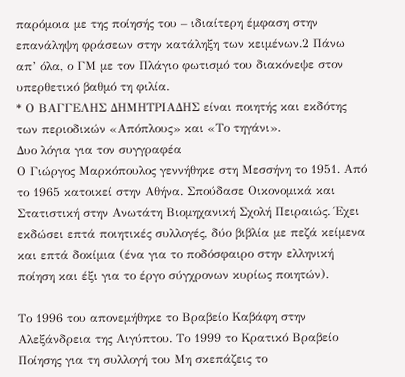παρόμοια με της ποίησής του – ιδιαίτερη έμφαση στην επανάληψη φράσεων στην κατάληξη των κειμένων.2 Πάνω απ’ όλα, ο ΓΜ με τον Πλάγιο φωτισμό του διακόνεψε στον υπερθετικό βαθμό τη φιλία.
* Ο ΒΑΓΓΕΛΗΣ ΔΗΜΗΤΡΙΑΔΗΣ είναι ποιητής και εκδότης των περιοδικών «Απόπλους» και «Το τηγάνι».
Δυο λόγια για τον συγγραφέα
Ο Γιώργος Μαρκόπουλος γεννήθηκε στη Μεσσήνη το 1951. Από το 1965 κατοικεί στην Αθήνα. Σπούδασε Οικονομικά και Στατιστική στην Ανωτάτη Βιομηχανική Σχολή Πειραιώς. Έχει εκδώσει επτά ποιητικές συλλογές, δύο βιβλία με πεζά κείμενα και επτά δοκίμια (ένα για το ποδόσφαιρο στην ελληνική ποίηση και έξι για το έργο σύγχρονων κυρίως ποιητών).

Το 1996 του απονεμήθηκε το Βραβείο Καβάφη στην Αλεξάνδρεια της Αιγύπτου. Το 1999 το Κρατικό Βραβείο Ποίησης για τη συλλογή του Μη σκεπάζεις το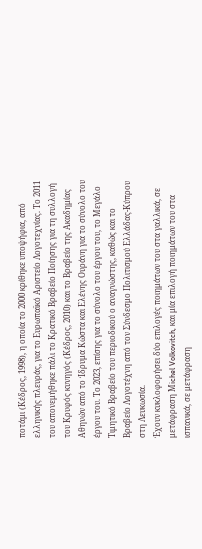ποτάμι (Κέδρος, 1998), η οποία το 2000 κρίθηκε υποψήφια, από ελληνικής πλευράς, για το Ευρωπαϊκό Αριστείο Λογοτεχνίας. Το 2011 του απονεμήθηκε πάλι το Κρατικό Βραβείο Ποίησης για τη συλλογή του Κρυφός κυνηγός (Κέδρος, 2010) και το Βραβείο της Ακαδημίας Αθηνών από το Ίδρυμα Κώστα και Ελένης Ουράνη για το σύνολο του έργου του. Το 2023, επίσης για το σύνολο του έργου του, το Μεγάλο Τιμητικό Βραβείο του περιοδικού ο αναγνώστης, καθώς και το Βραβείο Λογοτέχνη από τον Σύνδεσμο Πολιτισμού Ελλάδας-Κύπρου στη Λευκωσία.
Έχουν κυκλοφορήσει δύο επιλογές ποιημάτων του στα γαλλικά, σε μετάφραση Μichel Volkovitch, και μία επιλογή ποιημάτων του στα ισπανικά, σε μετάφραση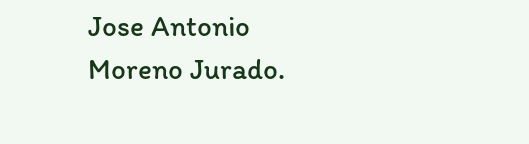Jose Antonio Moreno Jurado.